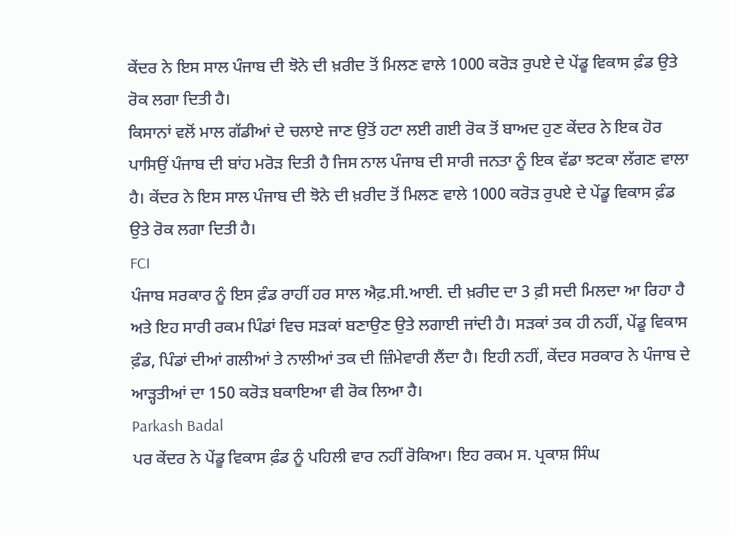ਕੇਂਦਰ ਨੇ ਇਸ ਸਾਲ ਪੰਜਾਬ ਦੀ ਝੋਨੇ ਦੀ ਖ਼ਰੀਦ ਤੋਂ ਮਿਲਣ ਵਾਲੇ 1000 ਕਰੋੜ ਰੁਪਏ ਦੇ ਪੇਂਡੂ ਵਿਕਾਸ ਫ਼ੰਡ ਉਤੇ ਰੋਕ ਲਗਾ ਦਿਤੀ ਹੈ।
ਕਿਸਾਨਾਂ ਵਲੋਂ ਮਾਲ ਗੱਡੀਆਂ ਦੇ ਚਲਾਏ ਜਾਣ ਉਤੋਂ ਹਟਾ ਲਈ ਗਈ ਰੋਕ ਤੋਂ ਬਾਅਦ ਹੁਣ ਕੇਂਦਰ ਨੇ ਇਕ ਹੋਰ ਪਾਸਿਉਂ ਪੰਜਾਬ ਦੀ ਬਾਂਹ ਮਰੋੜ ਦਿਤੀ ਹੈ ਜਿਸ ਨਾਲ ਪੰਜਾਬ ਦੀ ਸਾਰੀ ਜਨਤਾ ਨੂੰ ਇਕ ਵੱਡਾ ਝਟਕਾ ਲੱਗਣ ਵਾਲਾ ਹੈ। ਕੇਂਦਰ ਨੇ ਇਸ ਸਾਲ ਪੰਜਾਬ ਦੀ ਝੋਨੇ ਦੀ ਖ਼ਰੀਦ ਤੋਂ ਮਿਲਣ ਵਾਲੇ 1000 ਕਰੋੜ ਰੁਪਏ ਦੇ ਪੇਂਡੂ ਵਿਕਾਸ ਫ਼ੰਡ ਉਤੇ ਰੋਕ ਲਗਾ ਦਿਤੀ ਹੈ।
FCI
ਪੰਜਾਬ ਸਰਕਾਰ ਨੂੰ ਇਸ ਫ਼ੰਡ ਰਾਹੀਂ ਹਰ ਸਾਲ ਐਫ਼.ਸੀ.ਆਈ. ਦੀ ਖ਼ਰੀਦ ਦਾ 3 ਫ਼ੀ ਸਦੀ ਮਿਲਦਾ ਆ ਰਿਹਾ ਹੈ ਅਤੇ ਇਹ ਸਾਰੀ ਰਕਮ ਪਿੰਡਾਂ ਵਿਚ ਸੜਕਾਂ ਬਣਾਉਣ ਉਤੇ ਲਗਾਈ ਜਾਂਦੀ ਹੈ। ਸੜਕਾਂ ਤਕ ਹੀ ਨਹੀਂ, ਪੇਂਡੂ ਵਿਕਾਸ ਫ਼ੰਡ, ਪਿੰਡਾਂ ਦੀਆਂ ਗਲੀਆਂ ਤੇ ਨਾਲੀਆਂ ਤਕ ਦੀ ਜ਼ਿੰਮੇਵਾਰੀ ਲੈਂਦਾ ਹੈ। ਇਹੀ ਨਹੀਂ, ਕੇਂਦਰ ਸਰਕਾਰ ਨੇ ਪੰਜਾਬ ਦੇ ਆੜ੍ਹਤੀਆਂ ਦਾ 150 ਕਰੋੜ ਬਕਾਇਆ ਵੀ ਰੋਕ ਲਿਆ ਹੈ।
Parkash Badal
ਪਰ ਕੇਂਦਰ ਨੇ ਪੇਂਡੂ ਵਿਕਾਸ ਫ਼ੰਡ ਨੂੰ ਪਹਿਲੀ ਵਾਰ ਨਹੀਂ ਰੋਕਿਆ। ਇਹ ਰਕਮ ਸ. ਪ੍ਰਕਾਸ਼ ਸਿੰਘ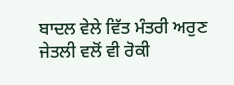ਬਾਦਲ ਵੇਲੇ ਵਿੱਤ ਮੰਤਰੀ ਅਰੁਣ ਜੇਤਲੀ ਵਲੋਂ ਵੀ ਰੋਕੀ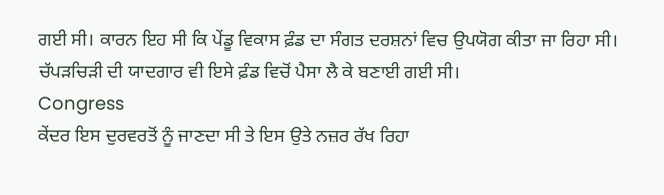ਗਈ ਸੀ। ਕਾਰਨ ਇਹ ਸੀ ਕਿ ਪੇਂਡੂ ਵਿਕਾਸ ਫ਼ੰਡ ਦਾ ਸੰਗਤ ਦਰਸ਼ਨਾਂ ਵਿਚ ਉਪਯੋਗ ਕੀਤਾ ਜਾ ਰਿਹਾ ਸੀ। ਚੱਪੜਚਿੜੀ ਦੀ ਯਾਦਗਾਰ ਵੀ ਇਸੇ ਫ਼ੰਡ ਵਿਚੋਂ ਪੈਸਾ ਲੈ ਕੇ ਬਣਾਈ ਗਈ ਸੀ।
Congress
ਕੇਂਦਰ ਇਸ ਦੁਰਵਰਤੋਂ ਨੂੰ ਜਾਣਦਾ ਸੀ ਤੇ ਇਸ ਉਤੇ ਨਜ਼ਰ ਰੱਖ ਰਿਹਾ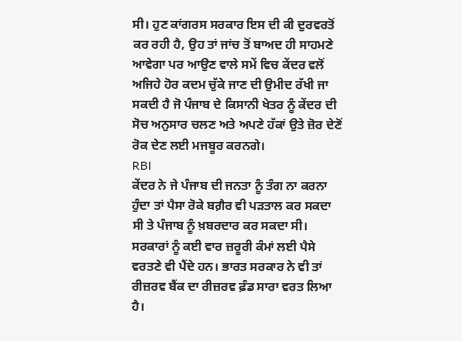ਸੀ। ਹੁਣ ਕਾਂਗਰਸ ਸਰਕਾਰ ਇਸ ਦੀ ਕੀ ਦੁਰਵਰਤੋਂ ਕਰ ਰਹੀ ਹੈ, ਉਹ ਤਾਂ ਜਾਂਚ ਤੋਂ ਬਾਅਦ ਹੀ ਸਾਹਮਣੇ ਆਵੇਗਾ ਪਰ ਆਉਣ ਵਾਲੇ ਸਮੇਂ ਵਿਚ ਕੇਂਦਰ ਵਲੋਂ ਅਜਿਹੇ ਹੋਰ ਕਦਮ ਚੁੱਕੇ ਜਾਣ ਦੀ ਉਮੀਦ ਰੱਖੀ ਜਾ ਸਕਦੀ ਹੈ ਜੋ ਪੰਜਾਬ ਦੇ ਕਿਸਾਨੀ ਖੇਤਰ ਨੂੰ ਕੇਂਦਰ ਦੀ ਸੋਚ ਅਨੁਸਾਰ ਚਲਣ ਅਤੇ ਅਪਣੇ ਹੱਕਾਂ ਉਤੇ ਜ਼ੋਰ ਦੇਣੋਂ ਰੋਕ ਦੇਣ ਲਈ ਮਜਬੂਰ ਕਰਨਗੇ।
RBI
ਕੇਂਦਰ ਨੇ ਜੇ ਪੰਜਾਬ ਦੀ ਜਨਤਾ ਨੂੰ ਤੰਗ ਨਾ ਕਰਨਾ ਹੁੰਦਾ ਤਾਂ ਪੈਸਾ ਰੋਕੇ ਬਗ਼ੈਰ ਵੀ ਪੜਤਾਲ ਕਰ ਸਕਦਾ ਸੀ ਤੇ ਪੰਜਾਬ ਨੂੰ ਖ਼ਬਰਦਾਰ ਕਰ ਸਕਦਾ ਸੀ। ਸਰਕਾਰਾਂ ਨੂੰ ਕਈ ਵਾਰ ਜ਼ਰੂਰੀ ਕੰਮਾਂ ਲਈ ਪੈਸੇ ਵਰਤਣੇ ਵੀ ਪੈਂਦੇ ਹਨ। ਭਾਰਤ ਸਰਕਾਰ ਨੇ ਵੀ ਤਾਂ ਰੀਜ਼ਰਵ ਬੈਂਕ ਦਾ ਰੀਜ਼ਰਵ ਫ਼ੰਡ ਸਾਰਾ ਵਰਤ ਲਿਆ ਹੈ।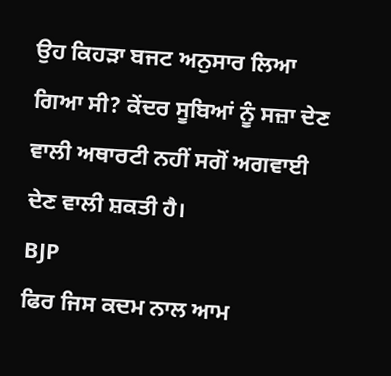ਉਹ ਕਿਹੜਾ ਬਜਟ ਅਨੁਸਾਰ ਲਿਆ ਗਿਆ ਸੀ? ਕੇਂਦਰ ਸੂਬਿਆਂ ਨੂੰ ਸਜ਼ਾ ਦੇਣ ਵਾਲੀ ਅਥਾਰਟੀ ਨਹੀਂ ਸਗੋਂ ਅਗਵਾਈ ਦੇਣ ਵਾਲੀ ਸ਼ਕਤੀ ਹੈ।
BJP
ਫਿਰ ਜਿਸ ਕਦਮ ਨਾਲ ਆਮ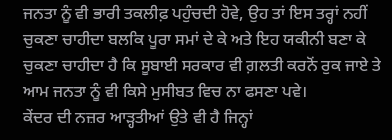ਜਨਤਾ ਨੂੰ ਵੀ ਭਾਰੀ ਤਕਲੀਫ਼ ਪਹੁੰਚਦੀ ਹੋਵੇ, ਉਹ ਤਾਂ ਇਸ ਤਰ੍ਹਾਂ ਨਹੀਂ ਚੁਕਣਾ ਚਾਹੀਦਾ ਬਲਕਿ ਪੂਰਾ ਸਮਾਂ ਦੇ ਕੇ ਅਤੇ ਇਹ ਯਕੀਨੀ ਬਣਾ ਕੇ ਚੁਕਣਾ ਚਾਹੀਦਾ ਹੈ ਕਿ ਸੂਬਾਈ ਸਰਕਾਰ ਵੀ ਗ਼ਲਤੀ ਕਰਨੋਂ ਰੁਕ ਜਾਏ ਤੇ ਆਮ ਜਨਤਾ ਨੂੰ ਵੀ ਕਿਸੇ ਮੁਸੀਬਤ ਵਿਚ ਨਾ ਫਸਣਾ ਪਵੇ।
ਕੇਂਦਰ ਦੀ ਨਜ਼ਰ ਆੜ੍ਹਤੀਆਂ ਉਤੇ ਵੀ ਹੈ ਜਿਨ੍ਹਾਂ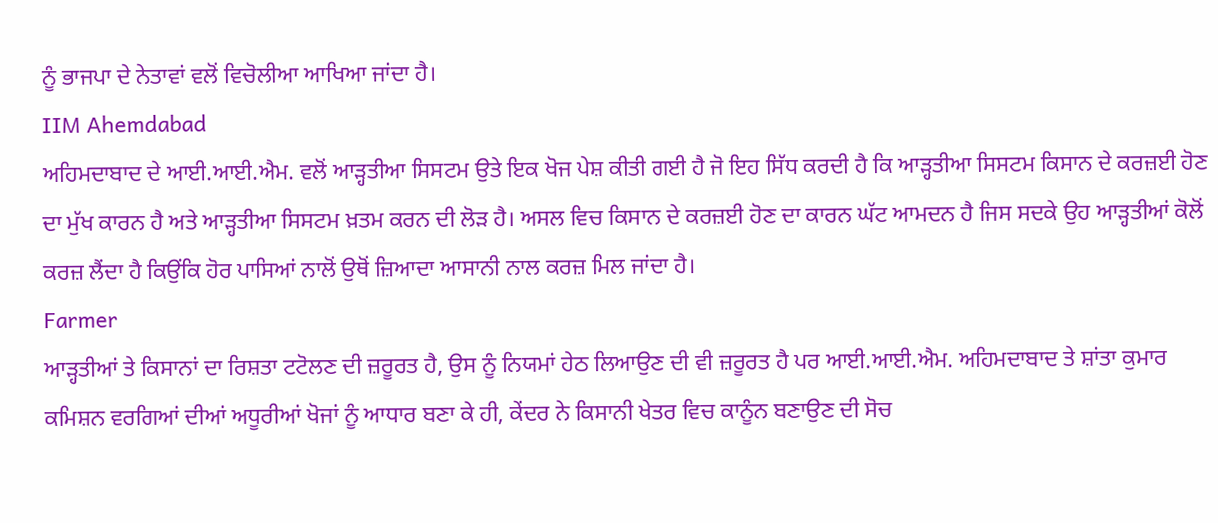ਨੂੰ ਭਾਜਪਾ ਦੇ ਨੇਤਾਵਾਂ ਵਲੋਂ ਵਿਚੋਲੀਆ ਆਖਿਆ ਜਾਂਦਾ ਹੈ।
IIM Ahemdabad
ਅਹਿਮਦਾਬਾਦ ਦੇ ਆਈ.ਆਈ.ਐਮ. ਵਲੋਂ ਆੜ੍ਹਤੀਆ ਸਿਸਟਮ ਉਤੇ ਇਕ ਖੋਜ ਪੇਸ਼ ਕੀਤੀ ਗਈ ਹੈ ਜੋ ਇਹ ਸਿੱਧ ਕਰਦੀ ਹੈ ਕਿ ਆੜ੍ਹਤੀਆ ਸਿਸਟਮ ਕਿਸਾਨ ਦੇ ਕਰਜ਼ਈ ਹੋਣ ਦਾ ਮੁੱਖ ਕਾਰਨ ਹੈ ਅਤੇ ਆੜ੍ਹਤੀਆ ਸਿਸਟਮ ਖ਼ਤਮ ਕਰਨ ਦੀ ਲੋੜ ਹੈ। ਅਸਲ ਵਿਚ ਕਿਸਾਨ ਦੇ ਕਰਜ਼ਈ ਹੋਣ ਦਾ ਕਾਰਨ ਘੱਟ ਆਮਦਨ ਹੈ ਜਿਸ ਸਦਕੇ ਉਹ ਆੜ੍ਹਤੀਆਂ ਕੋਲੋਂ ਕਰਜ਼ ਲੈਂਦਾ ਹੈ ਕਿਉਂਕਿ ਹੋਰ ਪਾਸਿਆਂ ਨਾਲੋਂ ਉਥੋਂ ਜ਼ਿਆਦਾ ਆਸਾਨੀ ਨਾਲ ਕਰਜ਼ ਮਿਲ ਜਾਂਦਾ ਹੈ।
Farmer
ਆੜ੍ਹਤੀਆਂ ਤੇ ਕਿਸਾਨਾਂ ਦਾ ਰਿਸ਼ਤਾ ਟਟੋਲਣ ਦੀ ਜ਼ਰੂਰਤ ਹੈ, ਉਸ ਨੂੰ ਨਿਯਮਾਂ ਹੇਠ ਲਿਆਉਣ ਦੀ ਵੀ ਜ਼ਰੂਰਤ ਹੈ ਪਰ ਆਈ.ਆਈ.ਐਮ. ਅਹਿਮਦਾਬਾਦ ਤੇ ਸ਼ਾਂਤਾ ਕੁਮਾਰ ਕਮਿਸ਼ਨ ਵਰਗਿਆਂ ਦੀਆਂ ਅਧੂਰੀਆਂ ਖੋਜਾਂ ਨੂੰ ਆਧਾਰ ਬਣਾ ਕੇ ਹੀ, ਕੇਂਦਰ ਨੇ ਕਿਸਾਨੀ ਖੇਤਰ ਵਿਚ ਕਾਨੂੰਨ ਬਣਾਉਣ ਦੀ ਸੋਚ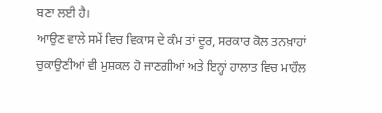ਬਣਾ ਲਈ ਹੈ।
ਆਉਣ ਵਾਲੇ ਸਮੇਂ ਵਿਚ ਵਿਕਾਸ ਦੇ ਕੰਮ ਤਾਂ ਦੂਰ, ਸਰਕਾਰ ਕੋਲ ਤਨਖ਼ਾਹਾਂ ਚੁਕਾਉਣੀਆਂ ਵੀ ਮੁਸ਼ਕਲ ਹੋ ਜਾਣਗੀਆਂ ਅਤੇ ਇਨ੍ਹਾਂ ਹਾਲਾਤ ਵਿਚ ਮਾਹੌਲ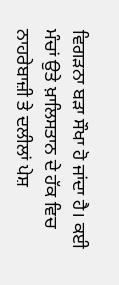ਵਿਗੜਨਾ ਬੜਾ ਸੌਖਾ ਹੋ ਜਾਂਦਾ ਹੈ। ਕਈ ਮੰਚਾਂ ਉਤੇ ਖ਼ਾਲਿਸਤਾਨ ਦੇ ਹੱਕ ਵਿਚ ਨਾਹਰੇਬਾਜ਼ੀ ਤੇ ਦਲੀਲਾਂ ਪੇਸ਼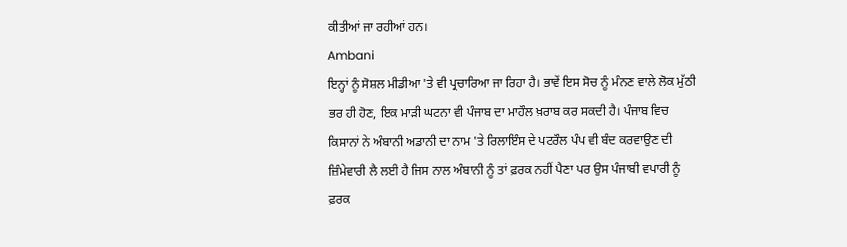ਕੀਤੀਆਂ ਜਾ ਰਹੀਆਂ ਹਨ।
Ambani
ਇਨ੍ਹਾਂ ਨੂੰ ਸੋਸ਼ਲ ਮੀਡੀਆ 'ਤੇ ਵੀ ਪ੍ਰਚਾਰਿਆ ਜਾ ਰਿਹਾ ਹੈ। ਭਾਵੇਂ ਇਸ ਸੋਚ ਨੂੰ ਮੰਨਣ ਵਾਲੇ ਲੋਕ ਮੁੱਠੀ ਭਰ ਹੀ ਹੋਣ, ਇਕ ਮਾੜੀ ਘਟਨਾ ਵੀ ਪੰਜਾਬ ਦਾ ਮਾਹੌਲ ਖ਼ਰਾਬ ਕਰ ਸਕਦੀ ਹੈ। ਪੰਜਾਬ ਵਿਚ ਕਿਸਾਨਾਂ ਨੇ ਅੰਬਾਨੀ ਅਡਾਨੀ ਦਾ ਨਾਮ 'ਤੇ ਰਿਲਾਇੰਸ ਦੇ ਪਟਰੌਲ ਪੰਪ ਵੀ ਬੰਦ ਕਰਵਾਉਣ ਦੀ ਜ਼ਿੰਮੇਵਾਰੀ ਲੈ ਲਈ ਹੈ ਜਿਸ ਨਾਲ ਅੰਬਾਨੀ ਨੂੰ ਤਾਂ ਫ਼ਰਕ ਨਹੀਂ ਪੈਣਾ ਪਰ ਉਸ ਪੰਜਾਬੀ ਵਪਾਰੀ ਨੂੰ ਫ਼ਰਕ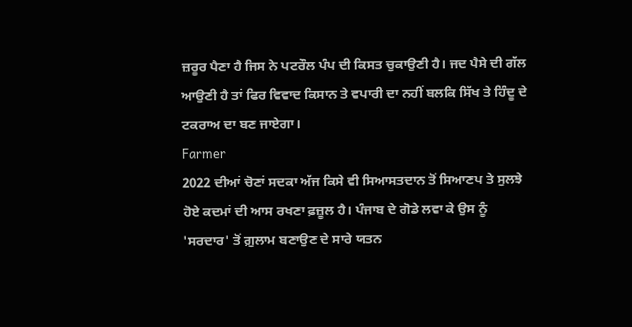ਜ਼ਰੂਰ ਪੈਣਾ ਹੈ ਜਿਸ ਨੇ ਪਟਰੌਲ ਪੰਪ ਦੀ ਕਿਸਤ ਚੁਕਾਉਣੀ ਹੈ। ਜਦ ਪੈਸੇ ਦੀ ਗੱਲ ਆਉਣੀ ਹੈ ਤਾਂ ਫਿਰ ਵਿਵਾਦ ਕਿਸਾਨ ਤੇ ਵਪਾਰੀ ਦਾ ਨਹੀਂ ਬਲਕਿ ਸਿੱਖ ਤੇ ਹਿੰਦੂ ਦੇ ਟਕਰਾਅ ਦਾ ਬਣ ਜਾਏਗਾ।
Farmer
2022 ਦੀਆਂ ਚੋਣਾਂ ਸਦਕਾ ਅੱਜ ਕਿਸੇ ਵੀ ਸਿਆਸਤਦਾਨ ਤੋਂ ਸਿਆਣਪ ਤੇ ਸੁਲਝੇ ਹੋਏ ਕਦਮਾਂ ਦੀ ਆਸ ਰਖਣਾ ਫ਼ਜ਼ੂਲ ਹੈ। ਪੰਜਾਬ ਦੇ ਗੋਡੇ ਲਵਾ ਕੇ ਉਸ ਨੂੰ 'ਸਰਦਾਰ' ਤੋਂ ਗ਼ੁਲਾਮ ਬਣਾਉਣ ਦੇ ਸਾਰੇ ਯਤਨ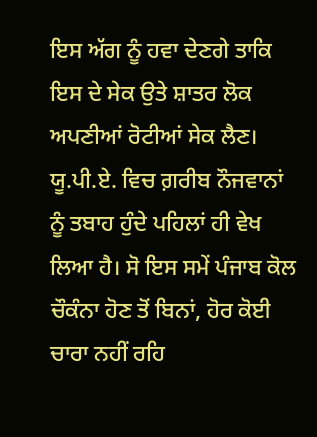ਇਸ ਅੱਗ ਨੂੰ ਹਵਾ ਦੇਣਗੇ ਤਾਕਿ ਇਸ ਦੇ ਸੇਕ ਉਤੇ ਸ਼ਾਤਰ ਲੋਕ ਅਪਣੀਆਂ ਰੋਟੀਆਂ ਸੇਕ ਲੈਣ। ਯੂ.ਪੀ.ਏ. ਵਿਚ ਗ਼ਰੀਬ ਨੌਜਵਾਨਾਂ ਨੂੰ ਤਬਾਹ ਹੁੰਦੇ ਪਹਿਲਾਂ ਹੀ ਵੇਖ ਲਿਆ ਹੈ। ਸੋ ਇਸ ਸਮੇਂ ਪੰਜਾਬ ਕੋਲ ਚੌਕੰਨਾ ਹੋਣ ਤੋਂ ਬਿਨਾਂ, ਹੋਰ ਕੋਈ ਚਾਰਾ ਨਹੀਂ ਰਹਿ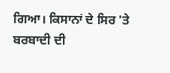ਗਿਆ। ਕਿਸਾਨਾਂ ਦੇ ਸਿਰ 'ਤੇ ਬਰਬਾਦੀ ਦੀ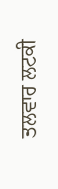ਤਲਵਾਰ ਲਟਕੀ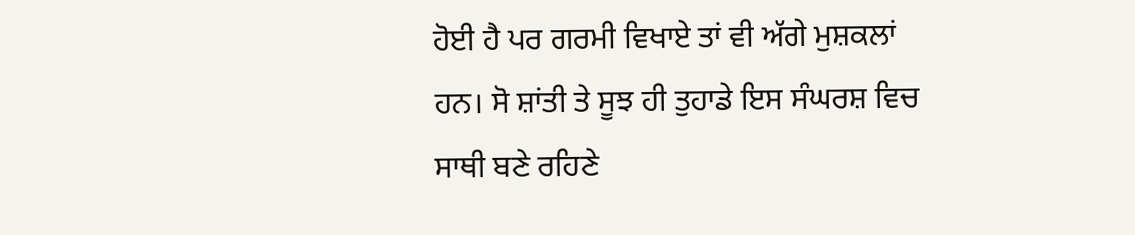ਹੋਈ ਹੈ ਪਰ ਗਰਮੀ ਵਿਖਾਏ ਤਾਂ ਵੀ ਅੱਗੇ ਮੁਸ਼ਕਲਾਂ ਹਨ। ਸੋ ਸ਼ਾਂਤੀ ਤੇ ਸੂਝ ਹੀ ਤੁਹਾਡੇ ਇਸ ਸੰਘਰਸ਼ ਵਿਚ ਸਾਥੀ ਬਣੇ ਰਹਿਣੇ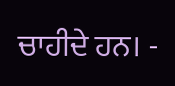ਚਾਹੀਦੇ ਹਨ। -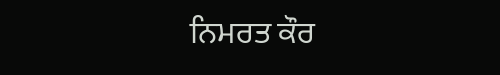ਨਿਮਰਤ ਕੌਰ